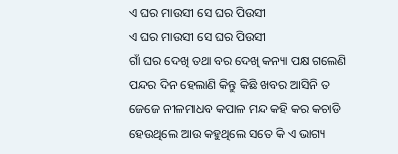ଏ ଘର ମାଉସୀ ସେ ଘର ପିଉସୀ
ଏ ଘର ମାଉସୀ ସେ ଘର ପିଉସୀ
ଗାଁ ଘର ଦେଖି ତଥା ବର ଦେଖି କନ୍ୟା ପକ୍ଷ ଗଲେଣି ପନ୍ଦର ଦିନ ହେଲାଣି କିନ୍ତୁ କିଛି ଖବର ଆସିନି ତ ଜେଜେ ନୀଳମାଧବ କପାଳ ମନ୍ଦ କହି କର କଚାଡି ହେଉଥିଲେ ଆଉ କହୁଥିଲେ ସତେ କି ଏ ଭାଗ୍ୟ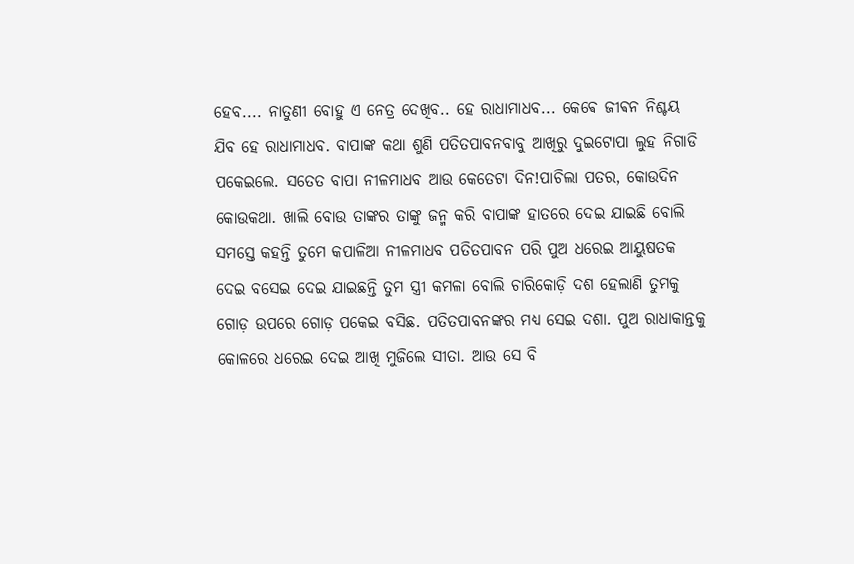ହେବ.... ନାତୁଣୀ ବୋହୁ ଏ ନେତ୍ର ଦେଖିବ.. ହେ ରାଧାମାଧବ... କେଵେ ଜୀଵନ ନିଶ୍ଚୟ ଯିବ ହେ ରାଧାମାଧବ. ବାପାଙ୍କ କଥା ଶୁଣି ପତିତପାବନବାବୁ ଆଖିରୁ ଦୁଇଟୋପା ଲୁହ ନିଗାଡି ପକେଇଲେ. ସତେତ ବାପା ନୀଳମାଧବ ଆଉ କେତେଟା ଦିନ!ପାଚିଲା ପତର, କୋଉଦିନ କୋଉକଥା. ଖାଲି ବୋଉ ତାଙ୍କର ତାଙ୍କୁ ଜନ୍ମ କରି ବାପାଙ୍କ ହାତରେ ଦେଇ ଯାଇଛି ବୋଲି ସମସ୍ତେ କହନ୍ତି ତୁମେ କପାଳିଆ ନୀଳମାଧବ ପତିତପାବନ ପରି ପୁଅ ଧରେଇ ଆୟୁଷତକ ଦେଇ ବସେଇ ଦେଇ ଯାଇଛନ୍ତି ତୁମ ସ୍ତ୍ରୀ କମଳା ବୋଲି ଚାରିକୋଡ଼ି ଦଶ ହେଲାଣି ତୁମକୁ ଗୋଡ଼ ଉପରେ ଗୋଡ଼ ପକେଇ ବସିଛ. ପତିତପାବନଙ୍କର ମଧ୍ୟ ସେଇ ଦଶା. ପୁଅ ରାଧାକାନ୍ତକୁ କୋଳରେ ଧରେଇ ଦେଇ ଆଖି ମୁଜିଲେ ସୀତା. ଆଉ ସେ ବି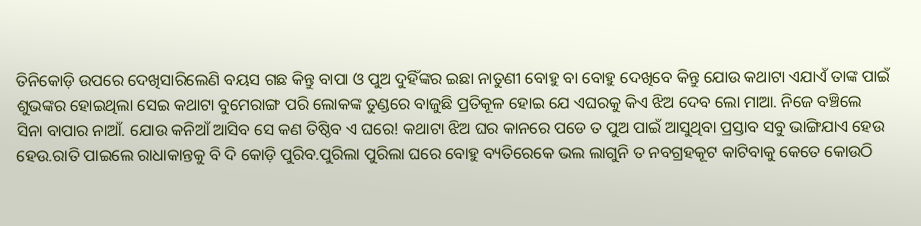ତିନିକୋଡ଼ି ଉପରେ ଦେଖିସାରିଲେଣି ବୟସ ଗଛ କିନ୍ତୁ ବାପା ଓ ପୁଅ ଦୁହିଁଙ୍କର ଇଛା ନାତୁଣୀ ବୋହୁ ବା ବୋହୁ ଦେଖିବେ କିନ୍ତୁ ଯୋଉ କଥାଟା ଏଯାଏଁ ତାଙ୍କ ପାଇଁ ଶୁଭଙ୍କର ହୋଇଥିଲା ସେଇ କଥାଟା ବୁମେରାଙ୍ଗ ପରି ଲୋକଙ୍କ ତୁଣ୍ଡରେ ବାଜୁଛି ପ୍ରତିକୂଳ ହୋଇ ଯେ ଏଘରକୁ କିଏ ଝିଅ ଦେବ ଲୋ ମାଆ. ନିଜେ ବଞ୍ଚିଲେ ସିନା ବାପାର ନାଆଁ. ଯୋଉ କନିଆଁ ଆସିବ ସେ କଣ ତିଷ୍ଠିବ ଏ ଘରେ! କଥାଟା ଝିଅ ଘର କାନରେ ପଡେ ତ ପୁଅ ପାଇଁ ଆସୁଥିବା ପ୍ରସ୍ତାବ ସବୁ ଭାଙ୍ଗିଯାଏ ହେଉ ହେଉ.ରାତି ପାଇଲେ ରାଧାକାନ୍ତକୁ ବି ଦି କୋଡ଼ି ପୁରିବ.ପୁରିଲା ପୁରିଲା ଘରେ ବୋହୁ ବ୍ୟତିରେକେ ଭଲ ଲାଗୁନି ତ ନବଗ୍ରହକୂଟ କାଟିବାକୁ କେତେ କୋଉଠି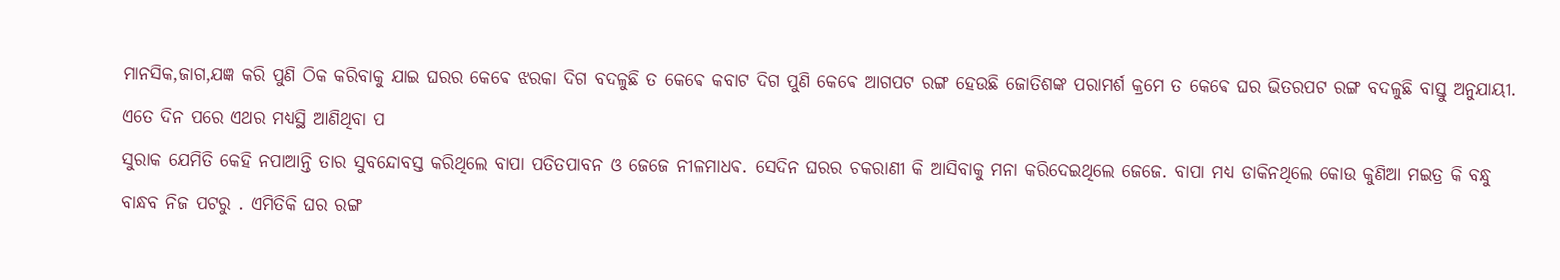ମାନସିକ,ଜାଗ,ଯଜ୍ଞ କରି ପୁଣି ଠିକ କରିବାକୁ ଯାଇ ଘରର କେଵେ ଝରକା ଦିଗ ବଦଳୁଛି ତ କେଵେ କବାଟ ଦିଗ ପୁଣି କେଵେ ଆଗପଟ ରଙ୍ଗ ହେଉଛି ଜୋତିଶଙ୍କ ପରାମର୍ଶ କ୍ରମେ ତ କେଵେ ଘର ଭିତରପଟ ରଙ୍ଗ ବଦଳୁଛି ବାସ୍ତୁ ଅନୁଯାୟୀ.
ଏତେ ଦିନ ପରେ ଏଥର ମଧ୍ୟସ୍ଥି ଆଣିଥିବା ପ
ସୁରାକ ଯେମିତି କେହି ନପାଆନ୍ତି ତାର ସୁବନ୍ଦୋବସ୍ତ କରିଥିଲେ ବାପା ପତିତପାବନ ଓ ଜେଜେ ନୀଳମାଧଵ. ସେଦିନ ଘରର ଚକରାଣୀ କି ଆସିବାକୁ ମନା କରିଦେଇଥିଲେ ଜେଜେ. ବାପା ମଧ୍ୟ ଡାକିନଥିଲେ କୋଉ କୁଣିଆ ମଇତ୍ର କି ବନ୍ଧୁ ବାନ୍ଧବ ନିଜ ପଟରୁ . ଏମିତିକି ଘର ରଙ୍ଗ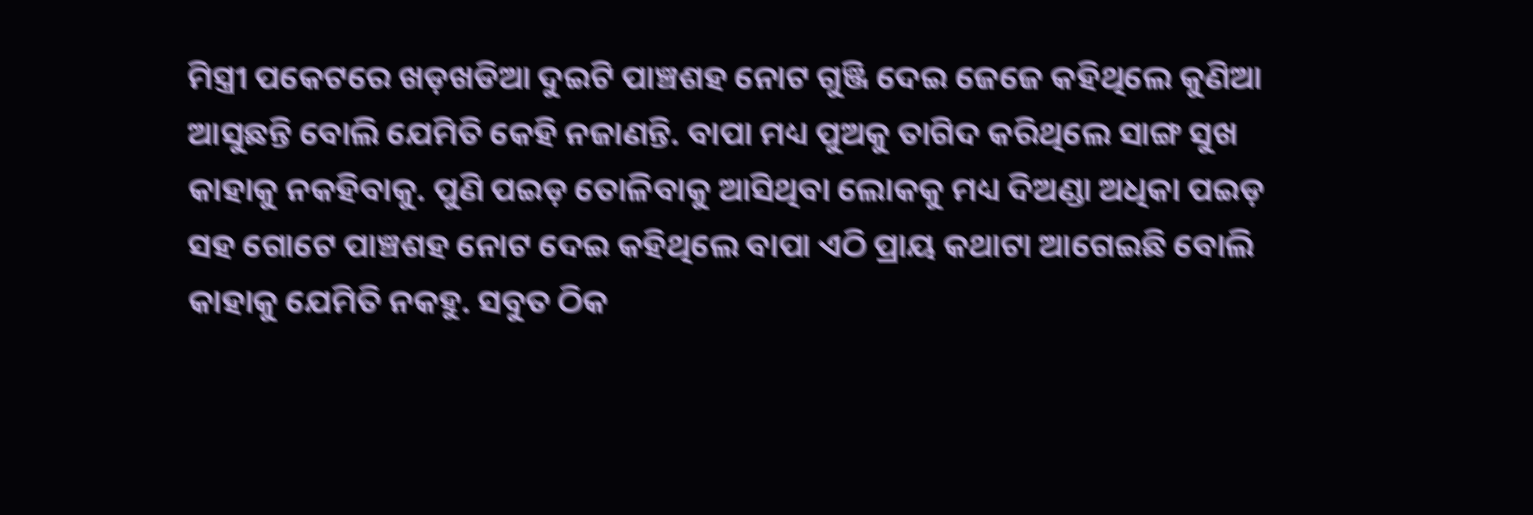ମିସ୍ତ୍ରୀ ପକେଟରେ ଖଡ଼ଖଡିଆ ଦୁଇଟି ପାଞ୍ଚଶହ ନୋଟ ଗୁଞ୍ଜି ଦେଇ ଜେଜେ କହିଥିଲେ କୁଣିଆ ଆସୁଛନ୍ତି ବୋଲି ଯେମିତି କେହି ନଜାଣନ୍ତି. ବାପା ମଧ୍ୟ ପୁଅକୁ ତାଗିଦ କରିଥିଲେ ସାଙ୍ଗ ସୁଖ କାହାକୁ ନକହିବାକୁ. ପୁଣି ପଇଡ଼ ତୋଳିବାକୁ ଆସିଥିବା ଲୋକକୁ ମଧ୍ୟ ଦିଅଣ୍ଡା ଅଧିକା ପଇଡ଼ ସହ ଗୋଟେ ପାଞ୍ଚଶହ ନୋଟ ଦେଇ କହିଥିଲେ ବାପା ଏଠି ପ୍ରାୟ କଥାଟା ଆଗେଇଛି ବୋଲି କାହାକୁ ଯେମିତି ନକହୁ. ସବୁତ ଠିକ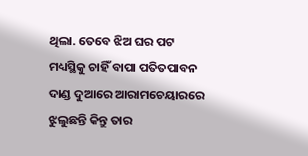ଥିଲା. ତେବେ ଝିଅ ଘର ପଟ ମଧ୍ୟସ୍ଥିକୁ ଚାହିଁ ବାପା ପତିତପାବନ ଦାଣ୍ଡ ଦୁଆରେ ଆରାମଚେୟାରରେ ଝୁଲୁଛନ୍ତି କିନ୍ତୁ ତାର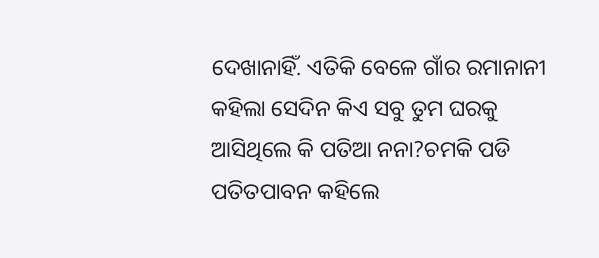ଦେଖାନାହିଁ. ଏତିକି ବେଳେ ଗାଁର ରମାନାନୀ କହିଲା ସେଦିନ କିଏ ସବୁ ତୁମ ଘରକୁ ଆସିଥିଲେ କି ପତିଆ ନନା?ଚମକି ପଡି ପତିତପାବନ କହିଲେ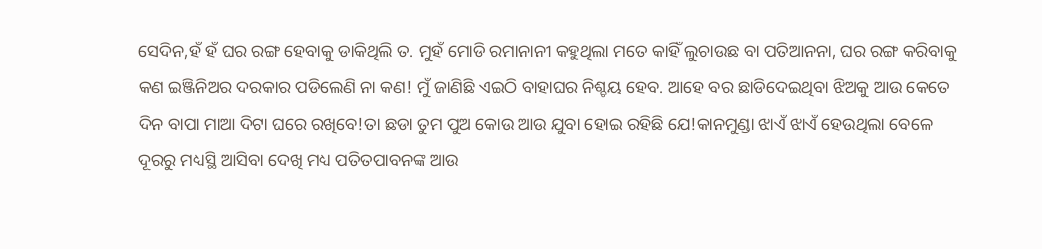ସେଦିନ,ହଁ ହଁ ଘର ରଙ୍ଗ ହେବାକୁ ଡାକିଥିଲି ତ. ମୁହଁ ମୋଡି ରମାନାନୀ କହୁଥିଲା ମତେ କାହିଁ ଲୁଚାଉଛ ବା ପତିଆନନା, ଘର ରଙ୍ଗ କରିବାକୁ କଣ ଇଞ୍ଜିନିଅର ଦରକାର ପଡିଲେଣି ନା କଣ! ମୁଁ ଜାଣିଛି ଏଇଠି ବାହାଘର ନିଶ୍ଚୟ ହେବ. ଆହେ ବର ଛାଡିଦେଇଥିବା ଝିଅକୁ ଆଉ କେତେ ଦିନ ବାପା ମାଆ ଦିଟା ଘରେ ରଖିବେ!ତା ଛଡା ତୁମ ପୁଅ କୋଉ ଆଉ ଯୁବା ହୋଇ ରହିଛି ଯେ!କାନମୁଣ୍ଡା ଝାଏଁ ଝାଏଁ ହେଉଥିଲା ବେଳେ ଦୂରରୁ ମଧ୍ୟସ୍ଥି ଆସିବା ଦେଖି ମଧ୍ୟ ପତିତପାବନଙ୍କ ଆଉ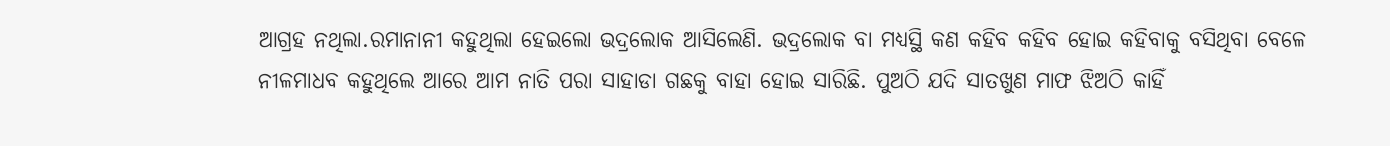ଆଗ୍ରହ ନଥିଲା.ରମାନାନୀ କହୁଥିଲା ହେଇଲୋ ଭଦ୍ରଲୋକ ଆସିଲେଣି. ଭଦ୍ରଲୋକ ବା ମଧ୍ୟସ୍ଥି କଣ କହିବ କହିବ ହୋଇ କହିବାକୁ ବସିଥିବା ବେଳେ ନୀଳମାଧବ କହୁଥିଲେ ଆରେ ଆମ ନାତି ପରା ସାହାଡା ଗଛକୁ ବାହା ହୋଇ ସାରିଛି. ପୁଅଠି ଯଦି ସାତଖୁଣ ମାଫ ଝିଅଠି କାହିଁ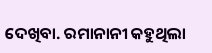ଦେଖିବା. ରମାନାନୀ କହୁଥିଲା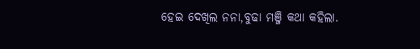ହେଇ ଦେଖିଲ ନନା,ବୁଢା ମଞ୍ଜି କଥା କହିଲା.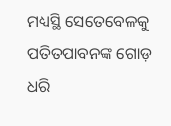ମଧ୍ୟସ୍ଥି ସେତେବେଳକୁ ପତିତପାବନଙ୍କ ଗୋଡ଼ ଧରି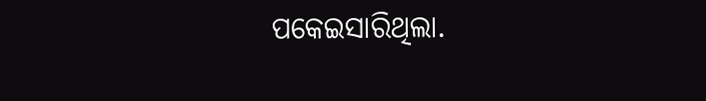ପକେଇସାରିଥିଲା.